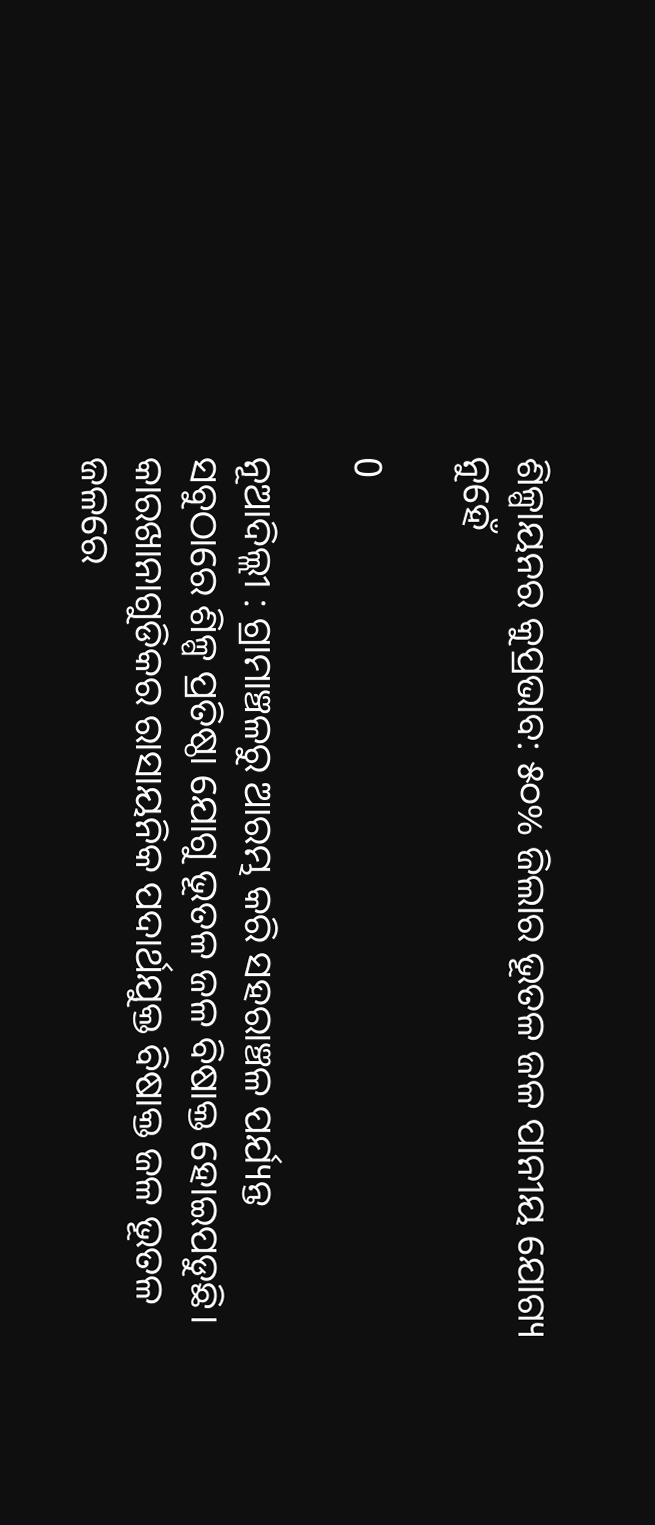ଶିଳ୍ପାୟନର କୁପ୍ରଭାବ: ୫୦% ଜିଲାର ଭୂତଳ ଜଳ ପାନୀୟ ଯୋଗ୍ୟ ନୁହେଁ

0

ନୂଆଦିଲ୍ଲୀ : ଗ୍ରାମାଞ୍ଚଳରୁ ଆରମ୍ଭ କରି ସହରାଞ୍ଚଳ ପର୍ଯ୍ୟନ୍ତ ସବୁଠାରେ ଶିଳ୍ପ ପ୍ରତିଷ୍ଠା ଯୋଗୁ ଭୂତଳ ଜଳ ବିଷାକ୍ତ ହୋଇପଡୁଛି। କାରଖାନାଗୁଡିକର ରାସାୟନିକ ପଦାର୍ଥଯୁକ୍ତ ବିଷାକ୍ତ ଜଳ ଭୂତଳ ଜଳରେ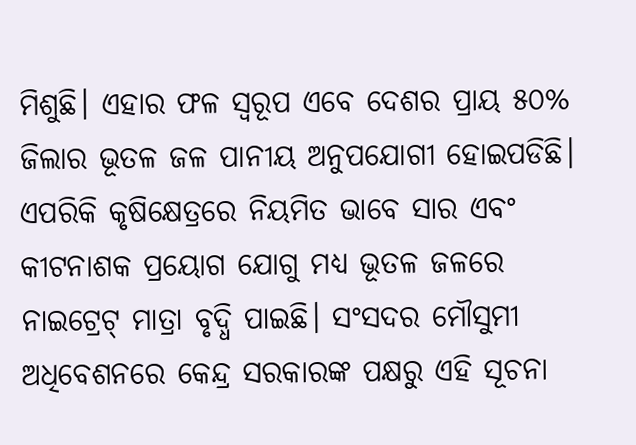ମିଶୁଛି। ଏହାର ଫଳ ସ୍ୱରୂପ ଏବେ ଦେଶର ପ୍ରାୟ ୫୦% ଜିଲାର ଭୂତଳ ଜଳ ପାନୀୟ ଅନୁପଯୋଗୀ ହୋଇପଡିଛି। ଏପରିକି କୃଷିକ୍ଷେତ୍ରରେ ନିୟମିତ ଭାବେ ସାର ଏବଂ କୀଟନାଶକ ପ୍ରୟୋଗ ଯୋଗୁ ମଧ୍ୟ ଭୂତଳ ଜଳରେ ନାଇଟ୍ରେଟ୍‍ ମାତ୍ରା ବୃଦ୍ଧି ପାଇଛି। ସଂସଦର ମୌସୁମୀ ଅଧିବେଶନରେ କେନ୍ଦ୍ର ସରକାରଙ୍କ ପକ୍ଷରୁ ଏହି ସୂଚନା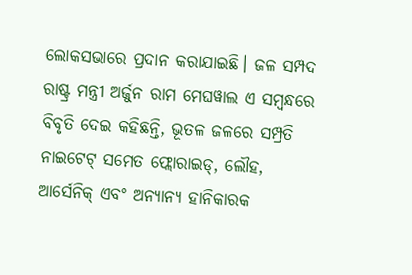ଲୋକସଭାରେ ପ୍ରଦାନ କରାଯାଇଛି। ଜଳ ସମ୍ପଦ ରାଷ୍ଟ୍ର ମନ୍ତ୍ରୀ ଅର୍ଜୁନ ରାମ ମେଘୱାଲ ଏ ସମ୍ବନ୍ଧରେ ବିବୃତି ଦେଇ କହିଛନ୍ତି, ଭୂତଳ ଜଳରେ ସମ୍ପ୍ରତି ନାଇଟେଟ୍‍ ସମେତ ଫ୍ଲୋରାଇଡ୍‍, ଲୌହ, ଆର୍ସେନିକ୍‍ ଏବଂ ଅନ୍ୟାନ୍ୟ ହାନିକାରକ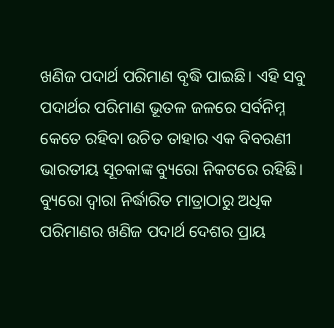ଖଣିଜ ପଦାର୍ଥ ପରିମାଣ ବୃଦ୍ଧି ପାଇଛି। ଏହି ସବୁ ପଦାର୍ଥର ପରିମାଣ ଭୂତଳ ଜଳରେ ସର୍ବନିମ୍ନ କେତେ ରହିବା ଉଚିତ ତାହାର ଏକ ବିବରଣୀ ଭାରତୀୟ ସୂଚକାଙ୍କ ବ୍ୟୁରୋ ନିକଟରେ ରହିଛି। ବ୍ୟୁରୋ ଦ୍ୱାରା ନିର୍ଦ୍ଧାରିତ ମାତ୍ରାଠାରୁ ଅଧିକ ପରିମାଣର ଖଣିଜ ପଦାର୍ଥ ଦେଶର ପ୍ରାୟ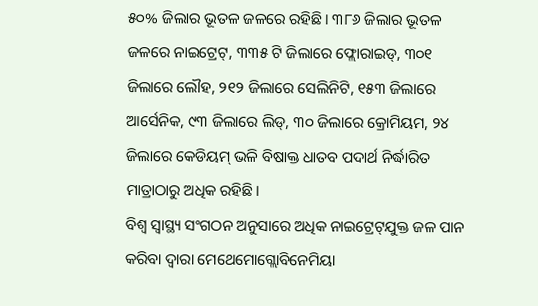୫୦% ଜିଲାର ଭୂତଳ ଜଳରେ ରହିଛି। ୩୮୬ ଜିଲାର ଭୂତଳ ଜଳରେ ନାଇଟ୍ରେଟ୍‍, ୩୩୫ ଟି ଜିଲାରେ ଫ୍ଲୋରାଇଡ୍‍, ୩୦୧ ଜିଲାରେ ଲୌହ, ୨୧୨ ଜିଲାରେ ସେଲିନିଟି, ୧୫୩ ଜିଲାରେ ଆର୍ସେନିକ, ୯୩ ଜିଲାରେ ଲିଡ୍‍, ୩୦ ଜିଲାରେ କ୍ରୋମିୟମ, ୨୪ ଜିଲାରେ କେଡିୟମ୍‍ ଭଳି ବିଷାକ୍ତ ଧାତବ ପଦାର୍ଥ ନିର୍ଦ୍ଧାରିତ ମାତ୍ରାଠାରୁ ଅଧିକ ରହିଛି।
ବିଶ୍ୱ ସ୍ୱାସ୍ଥ୍ୟ ସଂଗଠନ ଅନୁସାରେ ଅଧିକ ନାଇଟ୍ରେଟ୍‍ଯୁକ୍ତ ଜଳ ପାନ କରିବା ଦ୍ୱାରା ମେଥେମୋଗ୍ଲୋବିନେମିୟା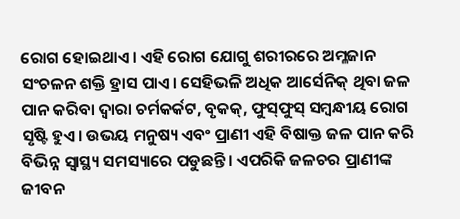ରୋଗ ହୋଇଥାଏ। ଏହି ରୋଗ ଯୋଗୁ ଶରୀରରେ ଅମ୍ଳଜାନ ସଂଚଳନ ଶକ୍ତି ହ୍ରାସ ପାଏ। ସେହିଭଳି ଅଧିକ ଆର୍ସେନିକ୍‍ ଥିବା ଜଳ ପାନ କରିବା ଦ୍ୱାରା ଚର୍ମକର୍କଟ, ବୃକକ୍‍, ଫୁସ୍‍ଫୁସ୍‍ ସମ୍ବନ୍ଧୀୟ ରୋଗ ସୃଷ୍ଟି ହୁଏ। ଉଭୟ ମନୁଷ୍ୟ ଏବଂ ପ୍ରାଣୀ ଏହି ବିଷାକ୍ତ ଜଳ ପାନ କରି ବିଭିନ୍ନ ସ୍ୱାସ୍ଥ୍ୟ ସମସ୍ୟାରେ ପଡୁଛନ୍ତି। ଏପରିକି ଜଳଚର ପ୍ରାଣୀଙ୍କ ଜୀବନ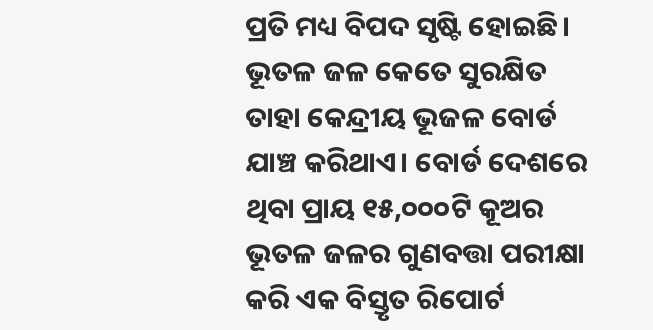ପ୍ରତି ମଧ୍ୟ ବିପଦ ସୃଷ୍ଟି ହୋଇଛି। ଭୂତଳ ଜଳ କେତେ ସୁରକ୍ଷିତ ତାହା କେନ୍ଦ୍ରୀୟ ଭୂଜଳ ବୋର୍ଡ ଯାଞ୍ଚ କରିଥାଏ। ବୋର୍ଡ ଦେଶରେ ଥିବା ପ୍ରାୟ ୧୫,୦୦୦ଟି କୂଅର ଭୂତଳ ଜଳର ଗୁଣବତ୍ତା ପରୀକ୍ଷା କରି ଏକ ବିସ୍ତୃତ ରିପୋର୍ଟ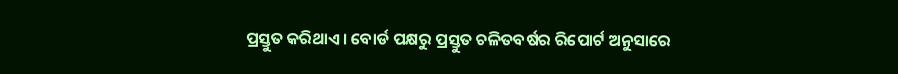ପ୍ରସ୍ତୁତ କରିଥାଏ। ବୋର୍ଡ ପକ୍ଷରୁ ପ୍ରସ୍ତୁତ ଚଳିତବର୍ଷର ରିପୋର୍ଟ ଅନୁସାରେ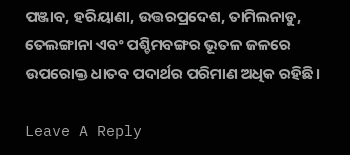ପଞ୍ଜାବ, ହରିୟାଣା, ଉତ୍ତରପ୍ରଦେଶ, ତାମିଲନାଡୁ, ତେଲଙ୍ଗାନା ଏବଂ ପଶ୍ଚିମବଙ୍ଗର ଭୂତଳ ଜଳରେ ଉପରୋକ୍ତ ଧାତବ ପଦାର୍ଥର ପରିମାଣ ଅଧିକ ରହିଛି।

Leave A Reply